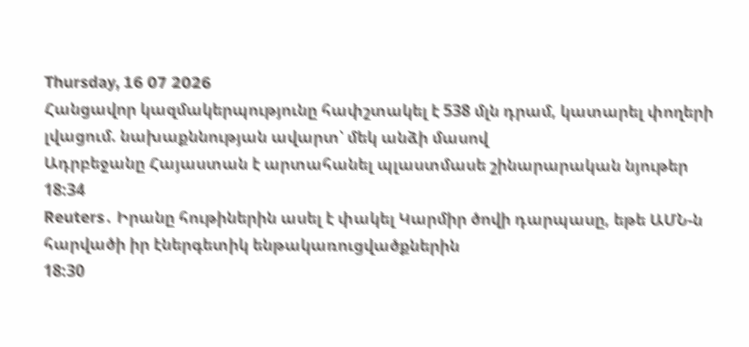Thursday, 16 07 2026
Հանցավոր կազմակերպությունը հափշտակել է 538 մլն դրամ, կատարել փողերի լվացում. նախաքննության ավարտ՝ մեկ անձի մասով
Ադրբեջանը Հայաստան է արտահանել պլաստմասե շինարարական նյութեր
18:34
Reuters․ Իրանը հութիներին ասել է փակել Կարմիր ծովի դարպասը, եթե ԱՄՆ-ն հարվածի իր էներգետիկ ենթակառուցվածքներին
18:30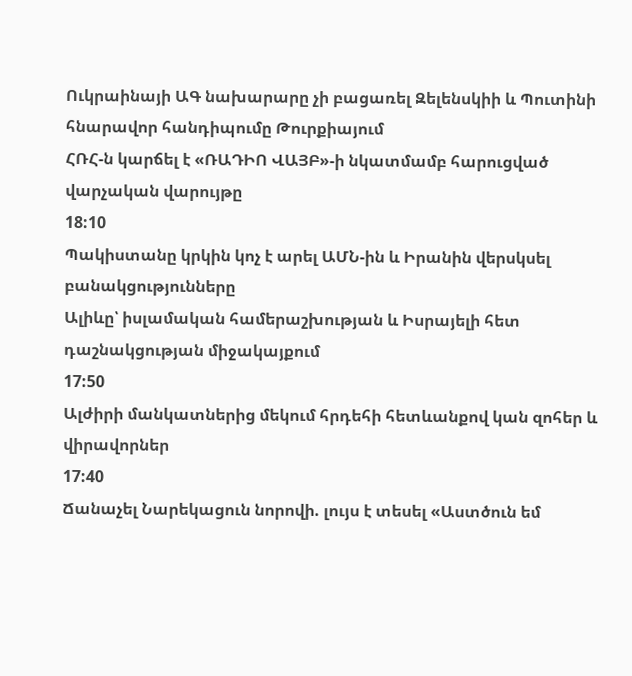Ուկրաինայի ԱԳ նախարարը չի բացառել Զելենսկիի և Պուտինի հնարավոր հանդիպումը Թուրքիայում
ՀՌՀ-ն կարճել է «ՌԱԴԻՈ ՎԱՅԲ»-ի նկատմամբ հարուցված վարչական վարույթը
18:10
Պակիստանը կրկին կոչ է արել ԱՄՆ-ին և Իրանին վերսկսել բանակցությունները
Ալիևը՝ իսլամական համերաշխության և Իսրայելի հետ դաշնակցության միջակայքում
17:50
Ալժիրի մանկատներից մեկում հրդեհի հետևանքով կան զոհեր և վիրավորներ
17:40
Ճանաչել Նարեկացուն նորովի. լույս է տեսել «Աստծուն եմ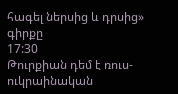հագել ներսից և դրսից» գիրքը
17:30
Թուրքիան դեմ է ռուս-ուկրաինական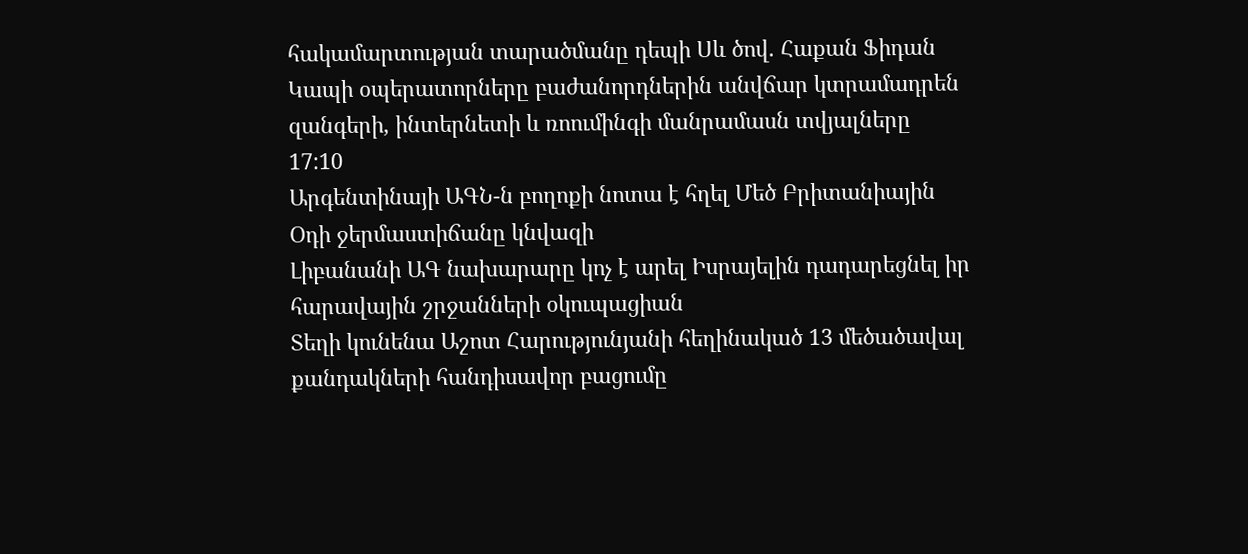հակամարտության տարածմանը դեպի Սև ծով. Հաքան Ֆիդան
Կապի օպերատորները բաժանորդներին անվճար կտրամադրեն զանգերի, ինտերնետի և ռոումինգի մանրամասն տվյալները
17:10
Արգենտինայի ԱԳՆ-ն բողոքի նոտա է հղել Մեծ Բրիտանիային
Օդի ջերմաստիճանը կնվազի
Լիբանանի ԱԳ նախարարը կոչ է արել Իսրայելին դադարեցնել իր հարավային շրջանների օկուպացիան
Տեղի կունենա Աշոտ Հարությունյանի հեղինակած 13 մեծածավալ քանդակների հանդիսավոր բացումը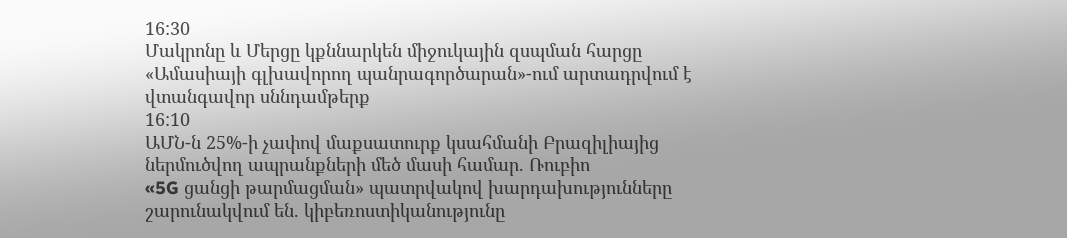16:30
Մակրոնը և Մերցը կքննարկեն միջուկային զսպման հարցը
«Ամասիայի գլխավորող պանրագործարան»-ում արտադրվում է վտանգավոր սննդամթերք
16:10
ԱՄՆ-ն 25%-ի չափով մաքսատուրք կսահմանի Բրազիլիայից ներմուծվող ապրանքների մեծ մասի համար. Ռուբիո
«5G ցանցի թարմացման» պատրվակով խարդախությունները շարունակվում են. կիբեռոստիկանությունը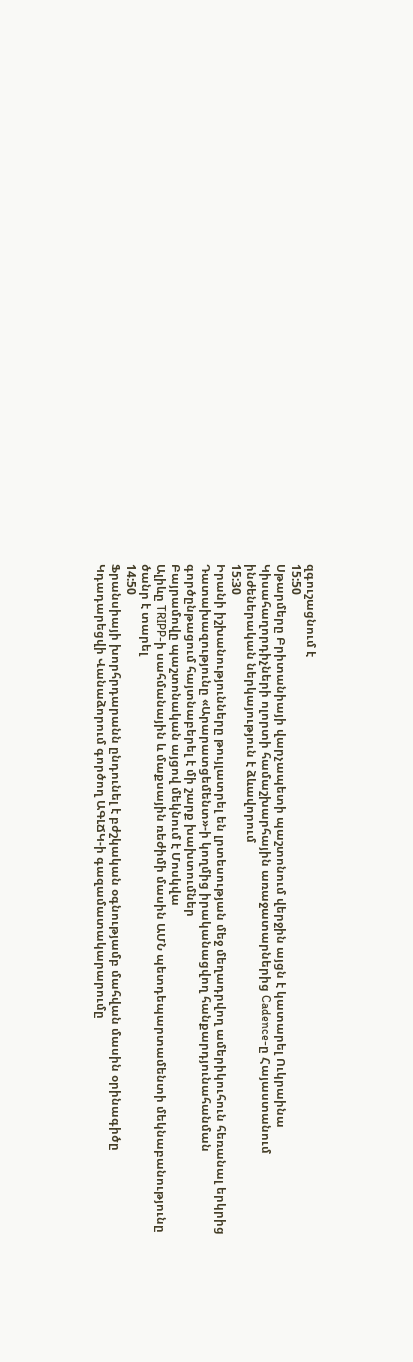զգուշացնում է
15:50
Սթարմերը Բրիտանիայի վարչապետի պաշտոնում վերջին այցն է կատարել Ուկրաինա
Կիսահաղորդիչների ոլորտի համաշխարհային առաջատարներից Cadence-ը Հայաստանում ինժեներական ներկայություն է ձևավորում
15:30
Իրանի իշխանությունները թույլատրել են լրտեսության մեջ մեղադրվող ամերիկուհուն հեռանալ երկրից
Դատախազությունը «Արարատցեմենտ»-ի կողմից իրականացվող հանքարդյունահանման գործընթացում հայտնաբերել է մի շարք խախտումներ
Բայրամովը պաշտոնական այցով մեկնում է Մոսկվա
Ալիևը TRIPP-ի սահմանային և մաքսային ռեժիմի մասին ԱՄՆ պետդեպարտամենտի մեկնաբանությունը ծանր է տարել
14:50
Ֆրանսիայի խորհրդարանն ընդունել է բժշկական օգնությամբ մահվան մասին օրինագիծը
Կդադարեցվի Վանաձորում գործող ԱԳԼՃԿ-ի գազամատակարարումը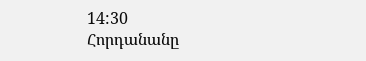14:30
Հորդանանը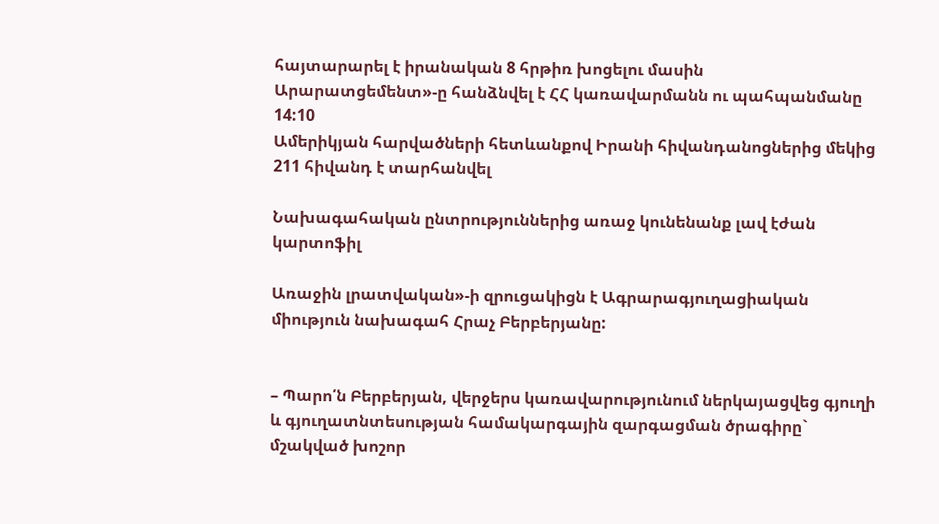հայտարարել է իրանական 8 հրթիռ խոցելու մասին
Արարատցեմենտ»-ը հանձնվել է ՀՀ կառավարմանն ու պահպանմանը
14:10
Ամերիկյան հարվածների հետևանքով Իրանի հիվանդանոցներից մեկից 211 հիվանդ է տարհանվել

Նախագահական ընտրություններից առաջ կունենանք լավ էժան կարտոֆիլ

Առաջին լրատվական»-ի զրուցակիցն է Ագրարագյուղացիական միություն նախագահ Հրաչ Բերբերյանը:


– Պարո՛ն Բերբերյան, վերջերս կառավարությունում ներկայացվեց գյուղի և գյուղատնտեսության համակարգային զարգացման ծրագիրը` մշակված խոշոր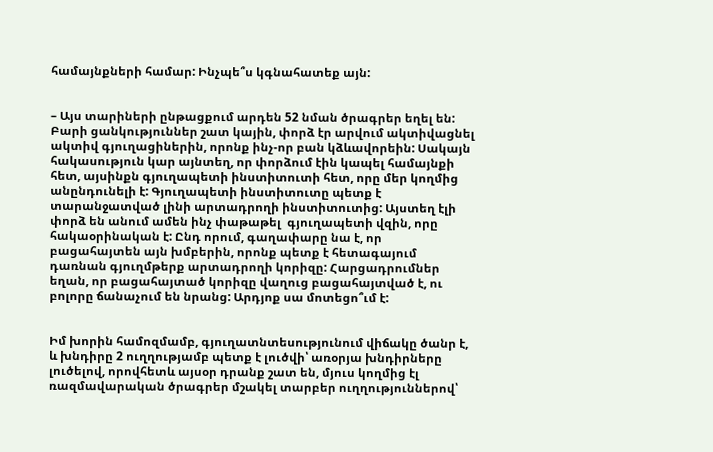համայնքների համար: Ինչպե՞ս կգնահատեք այն:


– Այս տարիների ընթացքում արդեն 52 նման ծրագրեր եղել են: Բարի ցանկություններ շատ կային, փորձ էր արվում ակտիվացնել ակտիվ գյուղացիներին, որոնք ինչ-որ բան կձևավորեին: Սակայն հակասություն կար այնտեղ, որ փորձում էին կապել համայնքի հետ, այսինքն գյուղապետի ինստիտուտի հետ, որը մեր կողմից անընդունելի է: Գյուղապետի ինստիտուտը պետք է տարանջատված լինի արտադրողի ինստիտուտից: Այստեղ էլի փորձ են անում ամեն ինչ փաթաթել  գյուղապետի վզին, որը հակաօրինական է: Ընդ որում, գաղափարը նա է, որ բացահայտեն այն խմբերին, որոնք պետք է հետագայում դառնան գյուղմթերք արտադրողի կորիզը: Հարցադրումներ եղան, որ բացահայտած կորիզը վաղուց բացահայտված է, ու բոլորը ճանաչում են նրանց: Արդյոք սա մոտեցո՞ւմ է:


Իմ խորին համոզմամբ, գյուղատնտեսությունում վիճակը ծանր է, և խնդիրը 2 ուղղությամբ պետք է լուծվի՝ առօրյա խնդիրները լուծելով, որովհետև այսօր դրանք շատ են, մյուս կողմից էլ ռազմավարական ծրագրեր մշակել տարբեր ուղղություններով՝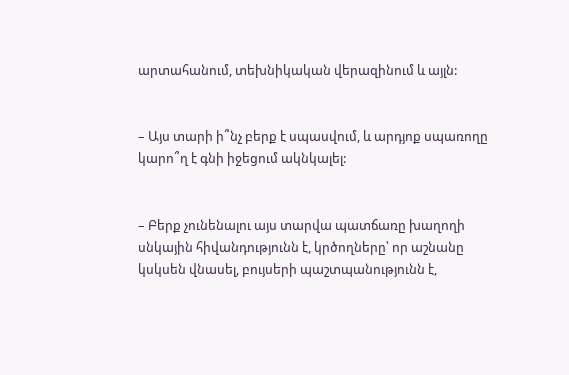արտահանում, տեխնիկական վերազինում և այլն:


– Այս տարի ի՞նչ բերք է սպասվում, և արդյոք սպառողը կարո՞ղ է գնի իջեցում ակնկալել:


– Բերք չունենալու այս տարվա պատճառը խաղողի սնկային հիվանդությունն է, կրծողները՝ որ աշնանը կսկսեն վնասել, բույսերի պաշտպանությունն է,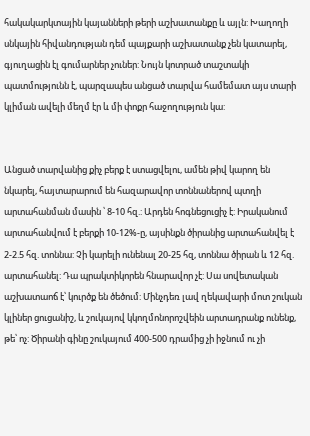հակակարկտային կայանների թերի աշխատանքը և այլն: Խաղողի սնկային հիվանդության դեմ պայքարի աշխատանք չեն կատարել, գյուղացին էլ գումարներ չուներ: Նույն կոտրած տաշտակի պատմությունն է, պարզապես անցած տարվա համեմատ այս տարի կլիման ավելի մեղմ էր և մի փոքր հաջողություն կա:


Անցած տարվանից քիչ բերք է ստացվելու, ամեն թիվ կարող են նկարել, հայտարարում են հազարավոր տոննաներով պտղի արտահանման մասին ՝ 8-10 հզ.: Արդեն հոգնեցուցիչ է: Իրականում արտահանվում է բերքի 10-12%-ը, այսինքն ծիրանից արտահանվել է 2-2.5 հզ. տոննա: Չի կարելի ունենալ 20-25 հզ, տոննա ծիրան և 12 հզ. արտահանել: Դա պրակտիկորեն հնարավոր չէ: Սա սովետական աշխատաոճ է՝ կուրծք են ծեծում: Մինչդեռ լավ ղեկավարի մոտ շուկան կլիներ ցուցանիշ, և շուկայով կկողմոնորոշվեին արտադրանք ունենք, թե՝ ոչ: Ծիրանի գինը շուկայում 400-500 դրամից չի իջնում ու չի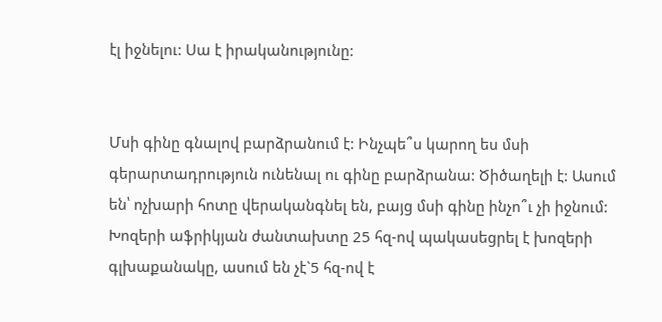էլ իջնելու: Սա է իրականությունը:


Մսի գինը գնալով բարձրանում է: Ինչպե՞ս կարող ես մսի գերարտադրություն ունենալ ու գինը բարձրանա: Ծիծաղելի է: Ասում են՝ ոչխարի հոտը վերականգնել են, բայց մսի գինը ինչո՞ւ չի իջնում: Խոզերի աֆրիկյան ժանտախտը 25 հզ-ով պակասեցրել է խոզերի գլխաքանակը, ասում են չէ`5 հզ-ով է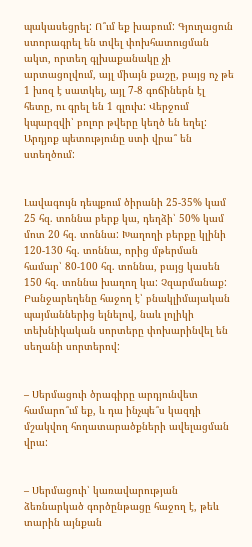պակասեցրել: Ո՞ւմ եք խաբում: Գյուղացուն ստորագրել են տվել փոխհատուցման ակտ, որտեղ գլխաքանակը չի արտացոլվում, այլ միայն քաշը, բայց ոչ թե 1 խոզ է սատկել, այլ 7-8 գոճիներն էլ հետը, ու գրել են 1 գլուխ: Վերջում կպարզվի՝ բոլոր թվերը կեղծ են եղել: Արդյոք պետությունը ստի վրա՞ են ստեղծում:


Լավագույն դեպքում ծիրանի 25-35% կամ 25 հզ. տոննա բերք կա, դեղձի՝ 50% կամ մոտ 20 հզ. տոննա: Խաղողի բերքը կլինի 120-130 հզ. տոննա, որից մթերման համար՝ 80-100 հզ. տոննա, բայց կասեն 150 հզ. տոննա խաղող կա: Չզարմանաք: Բանջարեղենը հաջող է՝ բնակլիմայական պայմաններից ելնելով, նաև լոլիկի տեխնիկական սորտերը փոխարինվել են սեղանի սորտերով:


– Սերմացուի ծրագիրը արդյունվետ համարո՞ւմ եք, և դա ինչպե՞ս կազդի մշակվող հողատարածքների ավելացման վրա:


– Սերմացուի՝ կառավարության ձեռնարկած գործընթացը հաջող է, թեև տարին այնքան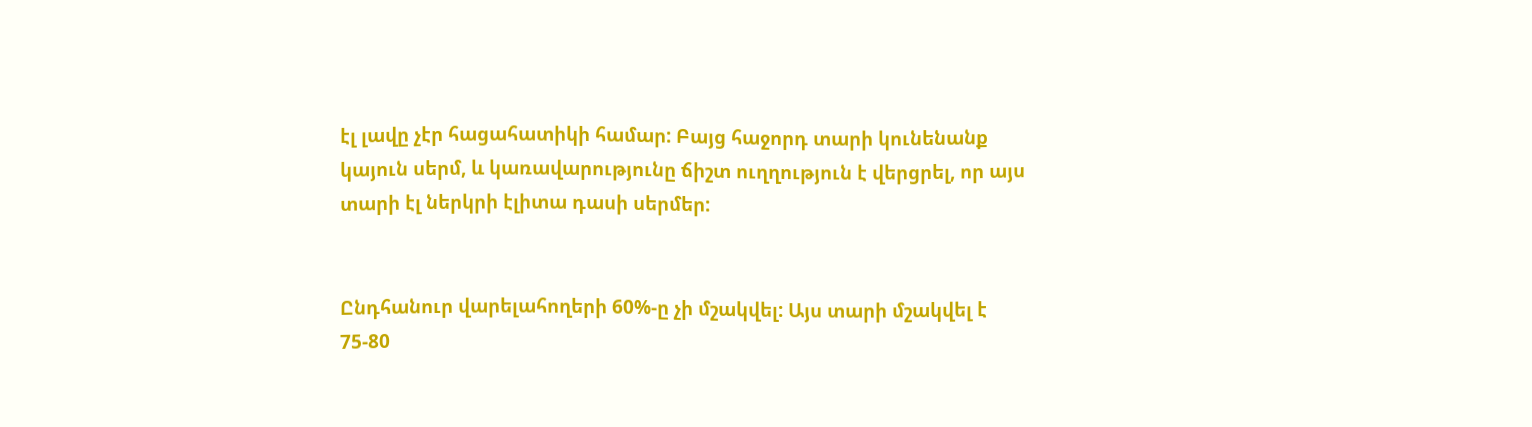էլ լավը չէր հացահատիկի համար: Բայց հաջորդ տարի կունենանք կայուն սերմ, և կառավարությունը ճիշտ ուղղություն է վերցրել, որ այս տարի էլ ներկրի էլիտա դասի սերմեր:


Ընդհանուր վարելահողերի 60%-ը չի մշակվել: Այս տարի մշակվել է 75-80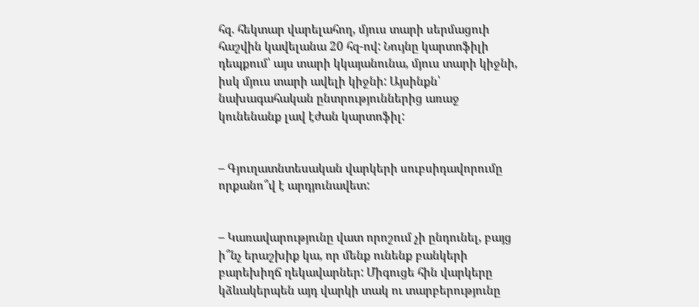հզ. հեկտար վարելահող, մյուս տարի սերմացուի հաշվին կավելանա 20 հզ-ով: Նույնը կարտոֆիլի դեպքում՝ այս տարի կկայանունա, մյուս տարի կիջնի, իսկ մյուս տարի ավելի կիջնի: Այսինքն՝ նախագահական ընտրություններից առաջ կունենանք լավ էժան կարտոֆիլ:


– Գյուղատնտեսական վարկերի սուբսիդավորումը որքանո՞վ է արդյունավետ:


– Կառավարությունը վատ որոշում չի ընդունել, բայց ի՞նչ երաշխիք կա, որ մենք ունենք բանկերի բարեխիղճ ղեկավարներ: Միգուցե հին վարկերը կձևակերպեն այդ վարկի տակ ու տարբերությունը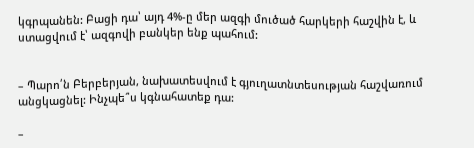կգրպանեն: Բացի դա՝ այդ 4%-ը մեր ազգի մուծած հարկերի հաշվին է, և ստացվում է՝ ազգովի բանկեր ենք պահում:


– Պարո՛ն Բերբերյան, նախատեսվում է գյուղատնտեսության հաշվառում անցկացնել: Ինչպե՞ս կգնահատեք դա:

–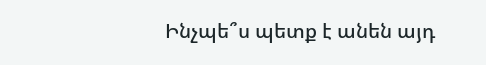Ինչպե՞ս պետք է անեն այդ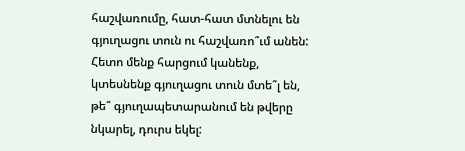հաշվառումը, հատ-հատ մտնելու են գյուղացու տուն ու հաշվառո՞ւմ անեն: Հետո մենք հարցում կանենք, կտեսնենք գյուղացու տուն մտե՞լ են, թե՞ գյուղապետարանում են թվերը նկարել, դուրս եկել: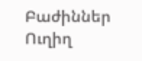Բաժիններ
Ուղիղ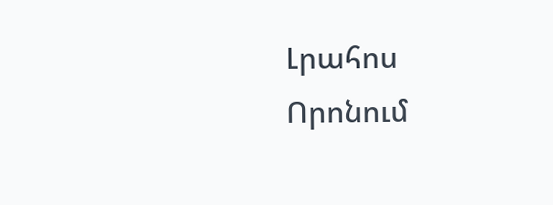Լրահոս
Որոնում